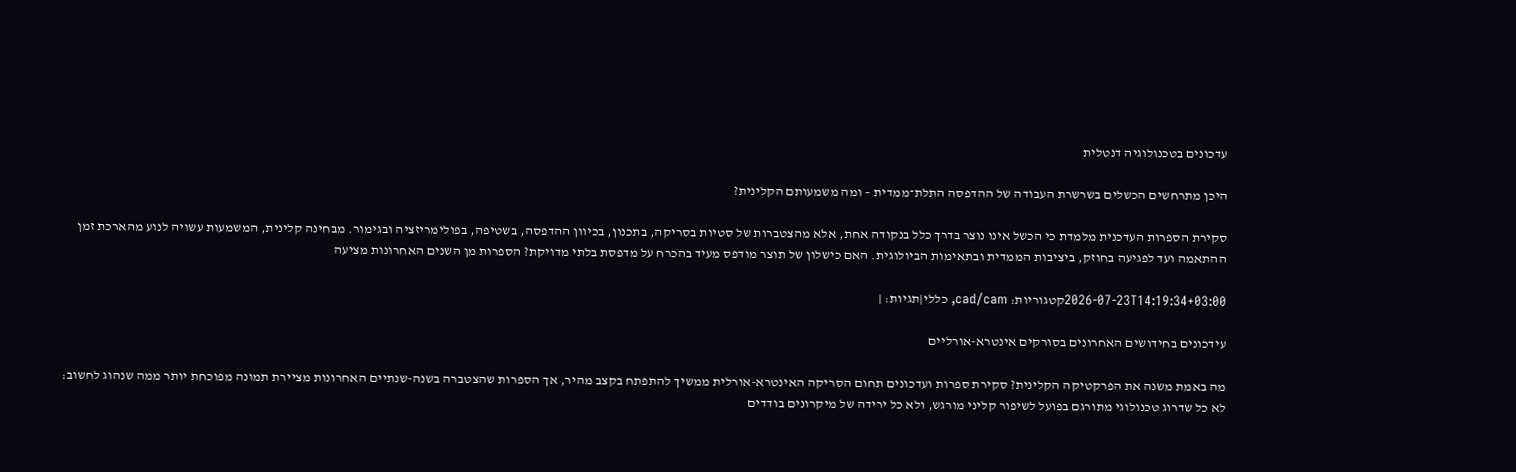עדכונים בטכנולוגיה דנטלית

היכן מתרחשים הכשלים בשרשרת העבודה של ההדפסה התלת־ממדית – ומה משמעותם הקלינית?

סקירת הספרות העדכנית מלמדת כי הכשל אינו נוצר בדרך כלל בנקודה אחת, אלא מהצטברות של סטיות בסריקה, בתכנון, בכיוון ההדפסה, בשטיפה, בפולימריזציה ובגימור. מבחינה קלינית, המשמעות עשויה לנוע מהארכת זמן ההתאמה ועד לפגיעה בחוזק, ביציבות הממדית ובתאימות הביולוגית. האם כישלון של תוצר מודפס מעיד בהכרח על מדפסת בלתי מדויקת? הספרות מן השנים האחרונות מציעה

2026-07-23T14:19:34+03:00קטגוריות: cad/cam, כללי|תגיות: |

עידכונים בחידושים האחרונים בסורקים אינטרא-אורליים

מה באמת משנה את הפרקטיקה הקלינית? סקירת ספרות ועדכונים תחום הסריקה האינטרא-אורלית ממשיך להתפתח בקצב מהיר, אך הספרות שהצטברה בשנה-שנתיים האחרונות מציירת תמונה מפוכחת יותר ממה שנהוג לחשוב: לא כל שדרוג טכנולוגי מתורגם בפועל לשיפור קליני מורגש, ולא כל ירידה של מיקרונים בודדים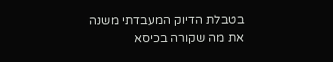בטבלת הדיוק המעבדתי משנה את מה שקורה בכיסא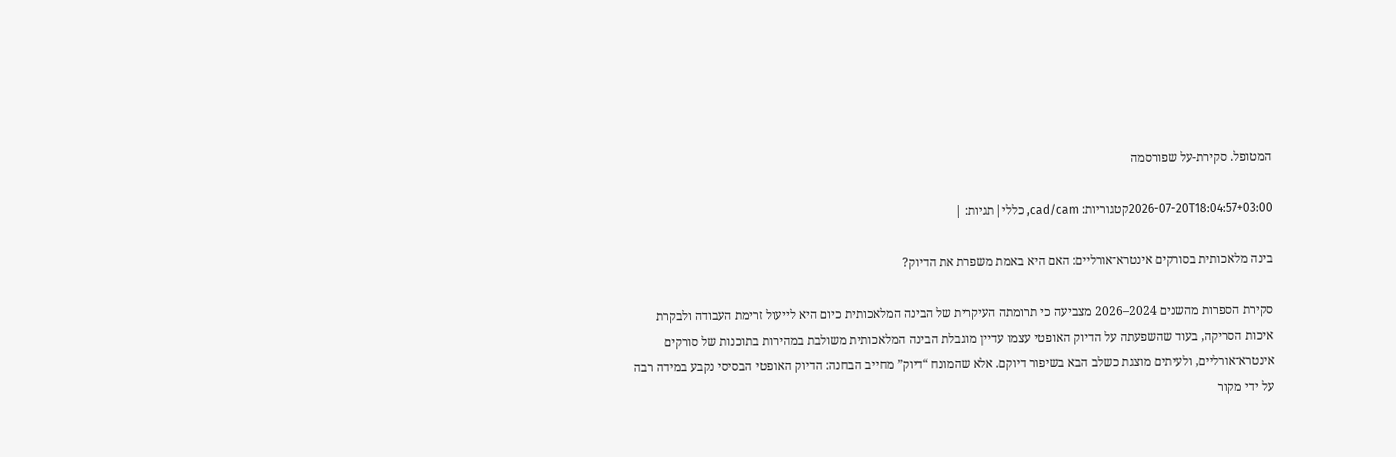המטופל. סקירת-על שפורסמה

2026-07-20T18:04:57+03:00קטגוריות: cad/cam, כללי|תגיות: |

בינה מלאכותית בסורקים אינטרא־אורליים: האם היא באמת משפרת את הדיוק?

סקירת הספרות מהשנים 2024–2026 מצביעה כי תרומתה העיקרית של הבינה המלאכותית כיום היא לייעול זרימת העבודה ולבקרת איכות הסריקה, בעוד שהשפעתה על הדיוק האופטי עצמו עדיין מוגבלת הבינה המלאכותית משולבת במהירות בתוכנות של סורקים אינטרא־אורליים, ולעיתים מוצגת כשלב הבא בשיפור דיוקם. אלא שהמונח “דיוק” מחייב הבחנה: הדיוק האופטי הבסיסי נקבע במידה רבה על ידי מקור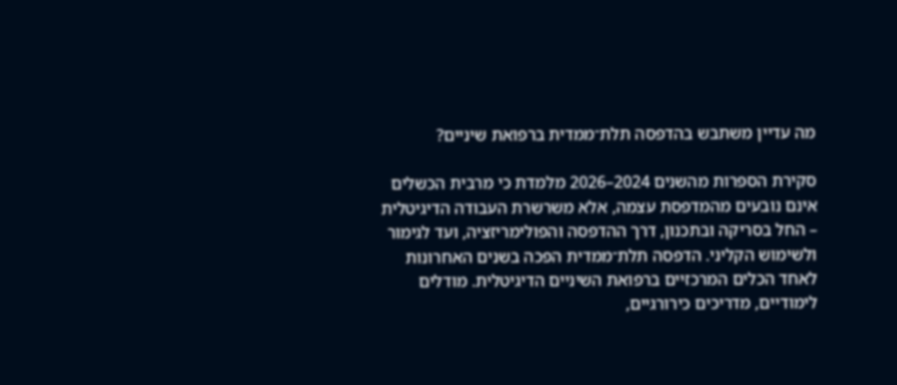מה עדיין משתבש בהדפסה תלת־ממדית ברפואת שיניים?

סקירת הספרות מהשנים 2024–2026 מלמדת כי מרבית הכשלים אינם נובעים מהמדפסת עצמה, אלא משרשרת העבודה הדיגיטלית – החל בסריקה ובתכנון, דרך ההדפסה והפולימריזציה, ועד לגימור ולשימוש הקליני. הדפסה תלת־ממדית הפכה בשנים האחרונות לאחד הכלים המרכזיים ברפואת השיניים הדיגיטלית. מודלים לימודיים, מדריכים כירורגיים,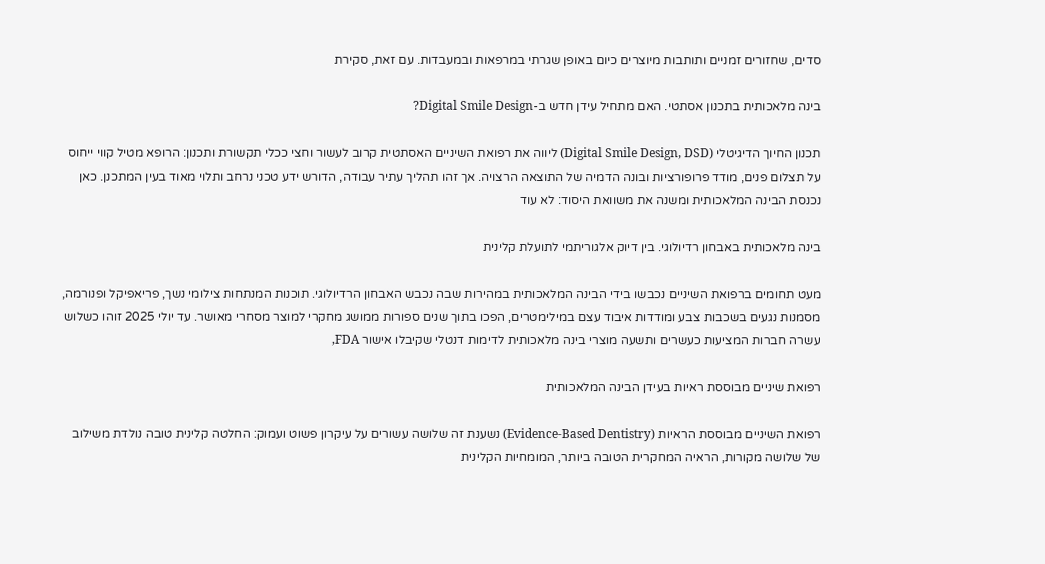סדים, שחזורים זמניים ותותבות מיוצרים כיום באופן שגרתי במרפאות ובמעבדות. עם זאת, סקירת

בינה מלאכותית בתכנון אסתטי. האם מתחיל עידן חדש ב-Digital Smile Design?

תכנון החיוך הדיגיטלי (Digital Smile Design, DSD) ליווה את רפואת השיניים האסתטית קרוב לעשור וחצי ככלי תקשורת ותכנון: הרופא מטיל קווי ייחוס על תצלום פנים, מודד פרופורציות ובונה הדמיה של התוצאה הרצויה. אך זהו תהליך עתיר עבודה, הדורש ידע טכני נרחב ותלוי מאוד בעין המתכנן. כאן נכנסת הבינה המלאכותית ומשנה את משוואת היסוד: לא עוד

בינה מלאכותית באבחון רדיולוגי. בין דיוק אלגוריתמי לתועלת קלינית

מעט תחומים ברפואת השיניים נכבשו בידי הבינה המלאכותית במהירות שבה נכבש האבחון הרדיולוגי. תוכנות המנתחות צילומי נשך, פריאפיקל ופנורמה, מסמנות נגעים בשכבות צבע ומודדות איבוד עצם במילימטרים, הפכו בתוך שנים ספורות ממושג מחקרי למוצר מסחרי מאושר. עד יולי 2025 זוהו כשלוש עשרה חברות המציעות כעשרים ותשעה מוצרי בינה מלאכותית לדימות דנטלי שקיבלו אישור FDA,

רפואת שיניים מבוססת ראיות בעידן הבינה המלאכותית

רפואת השיניים מבוססת הראיות (Evidence-Based Dentistry) נשענת זה שלושה עשורים על עיקרון פשוט ועמוק: החלטה קלינית טובה נולדת משילוב של שלושה מקורות, הראיה המחקרית הטובה ביותר, המומחיות הקלינית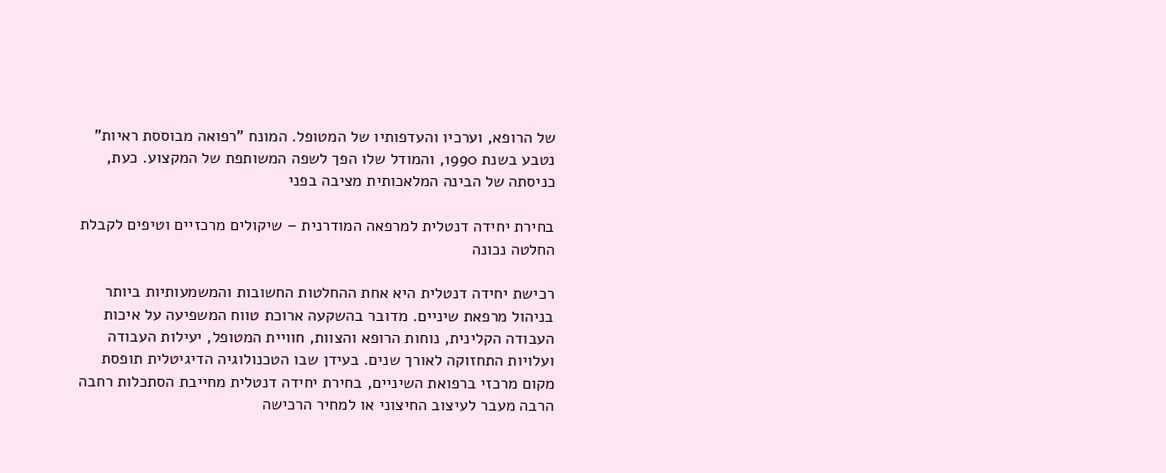של הרופא, וערכיו והעדפותיו של המטופל. המונח "רפואה מבוססת ראיות" נטבע בשנת 1990, והמודל שלו הפך לשפה המשותפת של המקצוע. כעת, כניסתה של הבינה המלאכותית מציבה בפני

בחירת יחידה דנטלית למרפאה המודרנית – שיקולים מרכזיים וטיפים לקבלת החלטה נכונה

רכישת יחידה דנטלית היא אחת ההחלטות החשובות והמשמעותיות ביותר בניהול מרפאת שיניים. מדובר בהשקעה ארוכת טווח המשפיעה על איכות העבודה הקלינית, נוחות הרופא והצוות, חוויית המטופל, יעילות העבודה ועלויות התחזוקה לאורך שנים. בעידן שבו הטכנולוגיה הדיגיטלית תופסת מקום מרכזי ברפואת השיניים, בחירת יחידה דנטלית מחייבת הסתכלות רחבה הרבה מעבר לעיצוב החיצוני או למחיר הרכישה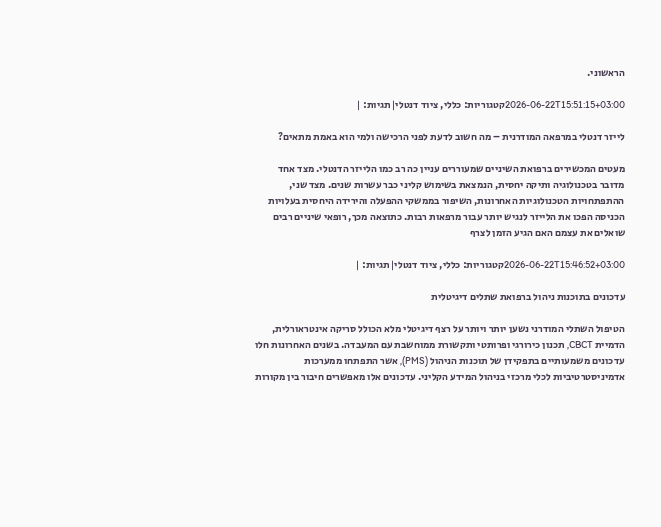הראשוני.

2026-06-22T15:51:15+03:00קטגוריות: כללי, ציוד דנטלי|תגיות: |

לייזר דנטלי במרפאה המודרנית – מה חשוב לדעת לפני הרכישה ולמי הוא באמת מתאים?

מעטים המכשירים ברפואת השיניים שמעוררים עניין כה רב כמו הלייזר הדנטלי. מצד אחד מדובר בטכנולוגיה ותיקה יחסית, הנמצאת בשימוש קליני כבר עשרות שנים. מצד שני, ההתפתחויות הטכנולוגיות האחרונות, השיפור בממשקי ההפעלה והירידה היחסית בעלויות הכניסה הפכו את הלייזר לנגיש יותר עבור מרפאות רבות. כתוצאה מכך, רופאי שיניים רבים שואלים את עצמם האם הגיע הזמן לצרף

2026-06-22T15:46:52+03:00קטגוריות: כללי, ציוד דנטלי|תגיות: |

עדכונים בתוכנות ניהול ברפואת שתלים דיגיטלית

הטיפול השתלי המודרני נשען יותר ויותר על רצף דיגיטלי מלא הכולל סריקה אינטראורלית, הדמיית CBCT, תכנון כירורגי ופרותטי ותקשורת ממוחשבת עם המעבדה. בשנים האחרונות חלו עדכונים משמעותיים בתפקידן של תוכנות הניהול (PMS), אשר התפתחו ממערכות אדמיניסטרטיביות לכלי מרכזי בניהול המידע הקליני. עדכונים אלו מאפשרים חיבור בין מקורות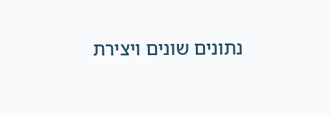נתונים שונים ויצירת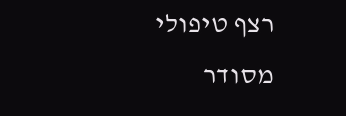רצף טיפולי מסודר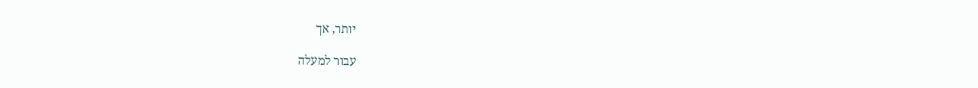יותר, אך

עבור למעלה